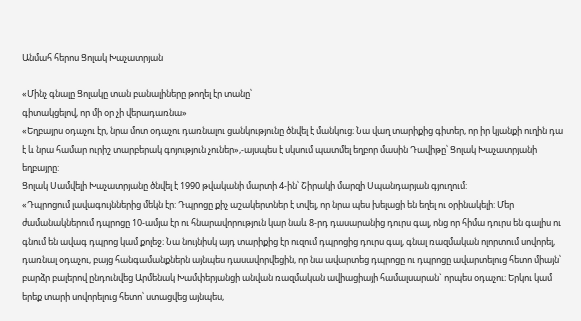Անմահ հերոս Ցոլակ Խաչատրյան

«Մինչ գնալը Ցոլակը տան բանալիները թողել էր տանը՝
գիտակցելով, որ մի օր չի վերադառնա»
«Եղբայրս օդաչու էր, նրա մոտ օդաչու դառնալու ցանկությունը ծնվել է մանկուց։ Նա վաղ տարիքից գիտեր, որ իր կյանքի ուղին դա է և նրա համար ուրիշ տարբերակ գոյություն չուներ»,-այսպես է սկսում պատմել եղբոր մասին Դավիթը՝ Ցոլակ Խաչատրյանի եղբայրը:
Ցոլակ Սամվելի Խաչատրյանը ծնվել է 1990 թվականի մարտի 4-ին՝ Շիրակի մարզի Սպանդարյան գյուղում:
«Դպրոցում լավագույններից մեկն էր: Դպրոցը քիչ աշակերտներ է տվել, որ նրա պես խելացի են եղել ու օրինակելի: Մեր ժամանակներում դպրոցը 10-ամյա էր ու հնարավորություն կար նաև 8-րդ դասարանից դուրս գալ, ոնց որ հիմա դուրս են գալիս ու գնում են ավագ դպրոց կամ քոլեջ։ Նա նույնիսկ այդ տարիքից էր ուզում դպրոցից դուրս գալ, գնալ ռազմական ոլորտում սովորել, դառնալ օդաչու, բայց հանգամանքներն այնպես դասավորվեցին, որ նա ավարտեց դպրոցը ու դպրոցը ավարտելուց հետո միայն՝ բարձր բալերով ընդունվեց Արմենակ Խամփերյանցի անվան ռազմական ավիացիայի համալսարան` որպես օդաչու։ Երկու կամ երեք տարի սովորելուց հետո՝ ստացվեց այնպես,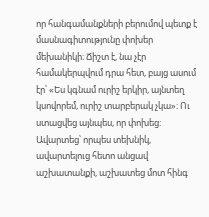որ հանգամանքների բերումով պետք է մասնագիտությունը փոխեր մեխանիկի։ Ճիշտ է, նա չէր համակերպվում դրա հետ, բայց ասում էր՝ «Ես կգնամ ուրիշ երկիր, այնտեղ կսովորեմ, ուրիշ տարբերակ չկա»։ Ու ստացվեց այնպես, որ փոխեց: Ավարտեց՝ որպես տեխնիկ, ավարտելուց հետո անցավ աշխատանքի, աշխատեց մոտ հինգ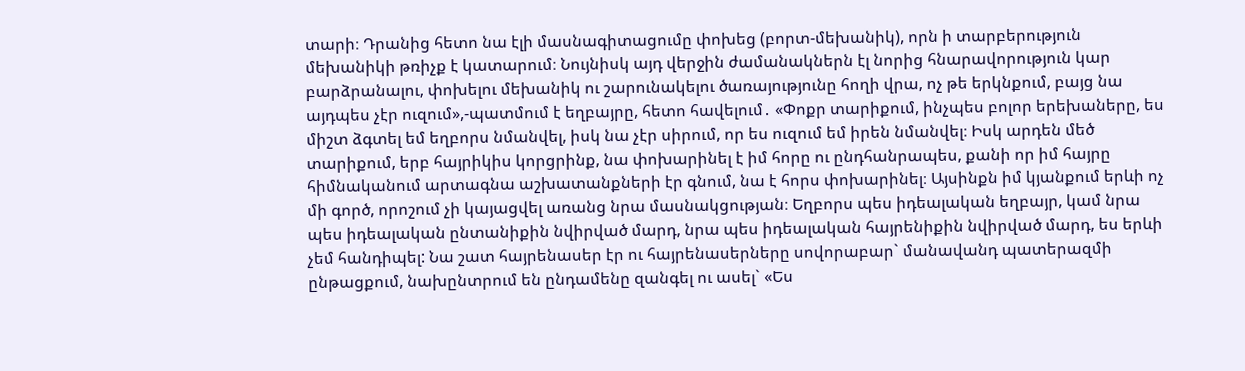տարի։ Դրանից հետո նա էլի մասնագիտացումը փոխեց (բորտ-մեխանիկ), որն ի տարբերություն մեխանիկի թռիչք է կատարում։ Նույնիսկ այդ վերջին ժամանակներն էլ նորից հնարավորություն կար բարձրանալու, փոխելու մեխանիկ ու շարունակելու ծառայությունը հողի վրա, ոչ թե երկնքում, բայց նա այդպես չէր ուզում»,-պատմում է եղբայրը, հետո հավելում․ «Փոքր տարիքում, ինչպես բոլոր երեխաները, ես միշտ ձգտել եմ եղբորս նմանվել, իսկ նա չէր սիրում, որ ես ուզում եմ իրեն նմանվել։ Իսկ արդեն մեծ տարիքում, երբ հայրիկիս կորցրինք, նա փոխարինել է իմ հորը ու ընդհանրապես, քանի որ իմ հայրը հիմնականում արտագնա աշխատանքների էր գնում, նա է հորս փոխարինել։ Այսինքն իմ կյանքում երևի ոչ մի գործ, որոշում չի կայացվել առանց նրա մասնակցության։ Եղբորս պես իդեալական եղբայր, կամ նրա պես իդեալական ընտանիքին նվիրված մարդ, նրա պես իդեալական հայրենիքին նվիրված մարդ, ես երևի չեմ հանդիպել: Նա շատ հայրենասեր էր ու հայրենասերները սովորաբար` մանավանդ պատերազմի ընթացքում, նախընտրում են ընդամենը զանգել ու ասել` «Ես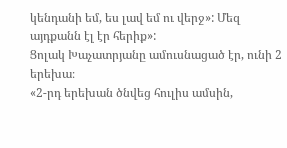կենդանի եմ, ես լավ եմ ու վերջ»: Մեզ այդքանն էլ էր հերիք»:
Ցոլակ Խաչատրյանը ամուսնացած էր, ունի 2 երեխա։
«2-րդ երեխան ծնվեց հուլիս ամսին,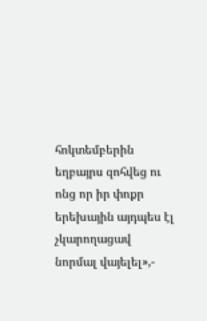հոկտեմբերին եղբայրս զոհվեց ու ոնց որ իր փոքր երեխային այդպես էլ չկարողացավ նորմալ վայելել»,-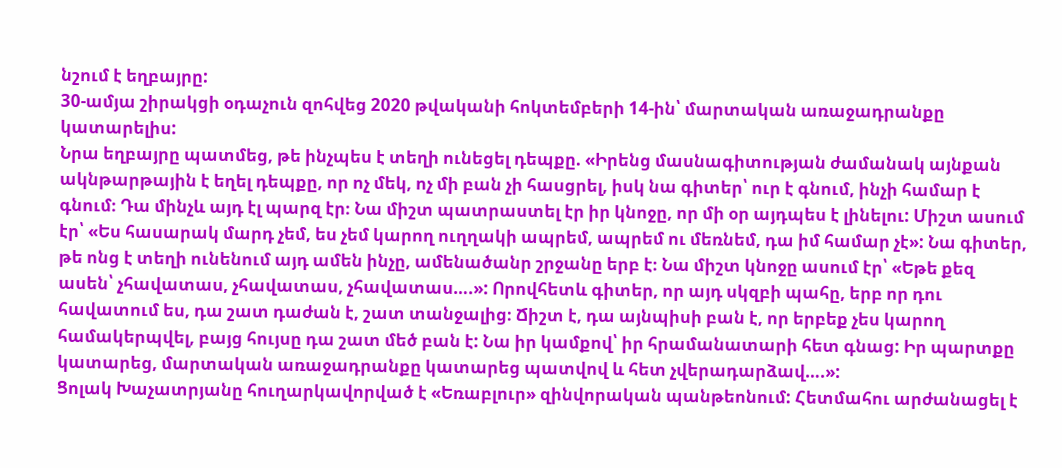նշում է եղբայրը:
30-ամյա շիրակցի օդաչուն զոհվեց 2020 թվականի հոկտեմբերի 14-ին՝ մարտական առաջադրանքը կատարելիս:
Նրա եղբայրը պատմեց, թե ինչպես է տեղի ունեցել դեպքը. «Իրենց մասնագիտության ժամանակ այնքան ակնթարթային է եղել դեպքը, որ ոչ մեկ, ոչ մի բան չի հասցրել, իսկ նա գիտեր՝ ուր է գնում, ինչի համար է գնում։ Դա մինչև այդ էլ պարզ էր։ Նա միշտ պատրաստել էր իր կնոջը, որ մի օր այդպես է լինելու: Միշտ ասում էր՝ «Ես հասարակ մարդ չեմ, ես չեմ կարող ուղղակի ապրեմ, ապրեմ ու մեռնեմ, դա իմ համար չէ»: Նա գիտեր, թե ոնց է տեղի ունենում այդ ամեն ինչը, ամենածանր շրջանը երբ է։ Նա միշտ կնոջը ասում էր՝ «Եթե քեզ ասեն՝ չհավատաս, չհավատաս, չհավատաս….»: Որովհետև գիտեր, որ այդ սկզբի պահը, երբ որ դու հավատում ես, դա շատ դաժան է, շատ տանջալից։ Ճիշտ է, դա այնպիսի բան է, որ երբեք չես կարող համակերպվել, բայց հույսը դա շատ մեծ բան է: Նա իր կամքով՝ իր հրամանատարի հետ գնաց: Իր պարտքը կատարեց, մարտական առաջադրանքը կատարեց պատվով և հետ չվերադարձավ….»:
Ցոլակ Խաչատրյանը հուղարկավորված է «Եռաբլուր» զինվորական պանթեոնում: Հետմահու արժանացել է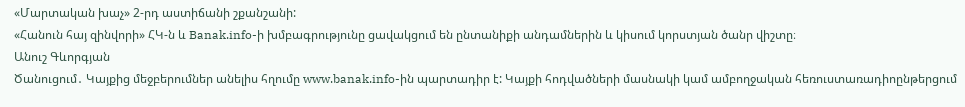«Մարտական խաչ» 2-րդ աստիճանի շքանշանի:
«Հանուն հայ զինվորի» ՀԿ-ն և Banak.info-ի խմբագրությունը ցավակցում են ընտանիքի անդամներին և կիսում կորստյան ծանր վիշտը։
Անուշ Գևորգյան
Ծանուցում․ Կայքից մեջբերումներ անելիս հղումը www.banak.info-ին պարտադիր է: Կայքի հոդվածների մասնակի կամ ամբողջական հեռուստառադիոընթերցում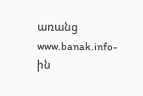առանց www.banak.info-ին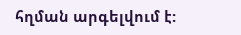հղման արգելվում է: